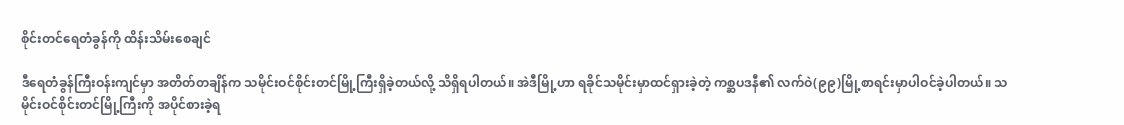စိုင်းတင်ရေတံခွန်ကို ထိန်းသိမ်းစေချင်

ဒီရေတံခွန်ကြီးဝန်းကျင်မှာ အတိတ်တချိန်က သမိုင်းဝင်စိုင်းတင်မြို့ကြီးရှိခဲ့တယ်လို့ သိရှိရပါတယ်။ အဲဒီမြို့ဟာ ရခိုင်သမိုင်းမှာထင်ရှားခဲ့တဲ့ ကစ္ဆပဒနီ၏ လက်ဝဲ(၉၉)မြို့စာရင်းမှာပါဝင်ခဲ့ပါတယ်။ သမိုင်းဝင်စိုင်းတင်မြို့ကြီးကို အပိုင်စားခဲ့ရ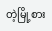တဲ့မြို့စား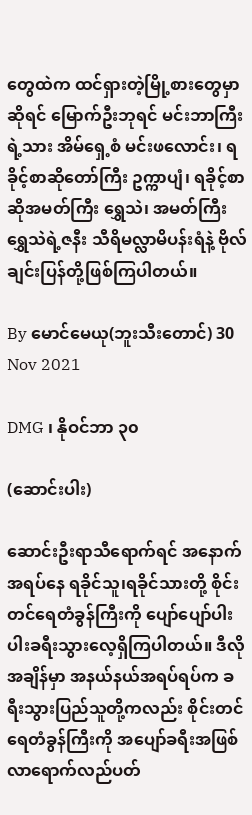တွေထဲက ထင်ရှားတဲ့မြို့စားတွေမှာဆိုရင် မြောက်ဦးဘုရင် မင်းဘာကြီးရဲ့သား အိမ်ရှေ့စံ မင်းဖလောင်း၊ ရခိုင့်စာဆိုတော်ကြီး ဥက္ကာပျံ၊ ရခိုင့်စာဆိုအမတ်ကြီး ရွှေသဲ၊ အမတ်ကြီး ရွှေသဲရဲ့ဇနီး သီရိမလ္လာမိပန်းရံနဲ့ ဗိုလ်ချင်းပြန်တို့ဖြစ်ကြပါတယ်။

By မောင်မေယု(ဘူးသီးတောင်) 30 Nov 2021

DMG ၊ နိုဝင်ဘာ ၃၀

(ဆောင်းပါး)

ဆောင်းဦးရာသီရောက်ရင် အနောက်အရပ်နေ ရခိုင်သူ၊ရခိုင်သားတို့ စိုင်းတင်ရေတံခွန်ကြီးကို ပျော်ပျော်ပါးပါးခရီးသွားလေ့ရှိကြပါတယ်။ ဒီလိုအချိန်မှာ အနယ်နယ်အရပ်ရပ်က ခရီးသွားပြည်သူတို့ကလည်း စိုင်းတင်ရေတံခွန်ကြီးကို အပျော်ခရီးအဖြစ် လာရောက်လည်ပတ်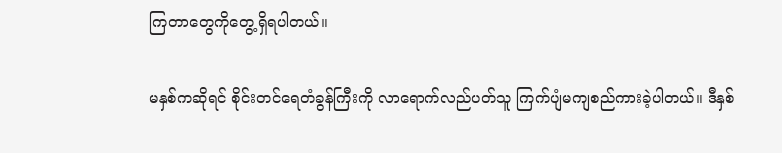ကြတာတွေကိုတွေ့ရှိရပါတယ်။

မနှစ်ကဆိုရင် စိုင်းတင်ရေတံခွန်ကြီးကို လာရောက်လည်ပတ်သူ ကြက်ပျံမကျစည်ကားခဲ့ပါတယ်။ ဒီနှစ်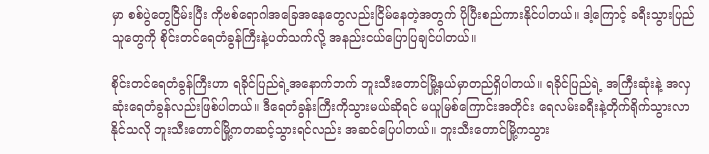မှာ စစ်ပွဲတွေငြိမ်းပြီး ကိုဗစ်ရောဂါအခြေအနေတွေလည်းငြိမ်နေတဲ့အတွက် ပိုပြီးစည်ကားနိုင်ပါတယ်။ ဒါ့ကြောင့် ခရီးသွားပြည်သူတွေကို စိုင်းတင်ရေတံခွန်ကြီးနဲ့ပတ်သက်လို့ အနည်းငယ်ပြောပြချင်ပါတယ်။

စိုင်းတင်ရေတံခွန်ကြီးဟာ ရခိုင်ပြည်ရဲ့အနောက်ဘက် ဘူးသီးတောင်မြို့နယ်မှာတည်ရှိပါတယ်။ ရခိုင်ပြည်ရဲ့ အကြီးဆုံးနဲ့ အလှဆုံးရေတံခွန်လည်းဖြစ်ပါတယ်။ ဒီရေတံခွန်းကြီးကိုသွားမယ်ဆိုရင် မယူမြစ်ကြောင်းအတိုင်း ရေလမ်းခရီးနဲ့တိုက်ရိုက်သွားလာနိုင်သလို ဘူးသီးတောင်မြို့ကတဆင့်သွားရင်လည်း အဆင်ပြေပါတယ်။ ဘူးသီးတောင်မြို့ကသွား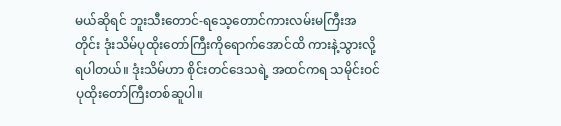မယ်ဆိုရင် ဘူးသီးတောင်-ရသေ့တောင်ကားလမ်းမကြီးအတိုင်း ဒုံးသိမ်ပုထိုးတော်ကြီးကိုရောက်အောင်ထိ ကားနဲ့သွားလို့ရပါတယ်။ ဒုံးသိမ်ဟာ စိုင်းတင်ဒေသရဲ့ အထင်ကရ သမိုင်းဝင်ပုထိုးတော်ကြီးတစ်ဆူပါ။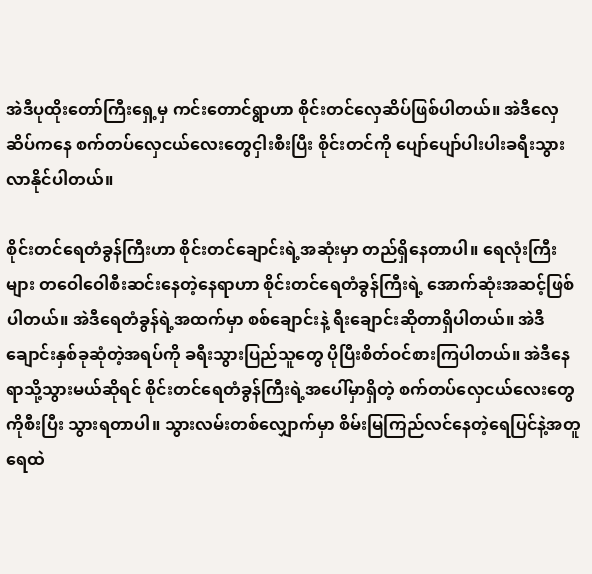အဲဒီပုထိုးတော်ကြီးရှေ့မှ ကင်းတောင်ရွာဟာ စိုင်းတင်လှေဆိပ်ဖြစ်ပါတယ်။ အဲဒီလှေဆိပ်ကနေ စက်တပ်လှေငယ်လေးတွေငှါးစီးပြီး စိုင်းတင်ကို ပျော်ပျော်ပါးပါးခရီးသွားလာနိုင်ပါတယ်။

စိုင်းတင်ရေတံခွန်ကြီးဟာ စိုင်းတင်ချောင်းရဲ့အဆုံးမှာ တည်ရှိနေတာပါ။ ရေလုံးကြီးများ တဝေါဝေါစီးဆင်းနေတဲ့နေရာဟာ စိုင်းတင်ရေတံခွန်ကြီးရဲ့ အောက်ဆုံးအဆင့်ဖြစ်ပါတယ်။ အဲဒီရေတံခွန်ရဲ့အထက်မှာ စစ်ချောင်းနဲ့ ရီးချောင်းဆိုတာရှိပါတယ်။ အဲဒီချောင်းနှစ်ခုဆုံတဲ့အရပ်ကို ခရီးသွားပြည်သူတွေ ပိုပြီးစိတ်ဝင်စားကြပါတယ်။ အဲဒီနေရာသို့သွားမယ်ဆိုရင် စိုင်းတင်ရေတံခွန်ကြီးရဲ့အပေါ်မှာရှိတဲ့ စက်တပ်လှေငယ်လေးတွေကိုစီးပြီး သွားရတာပါ။ သွားလမ်းတစ်လျှောက်မှာ စိမ်းမြကြည်လင်နေတဲ့ရေပြင်နဲ့အတူ ရေထဲ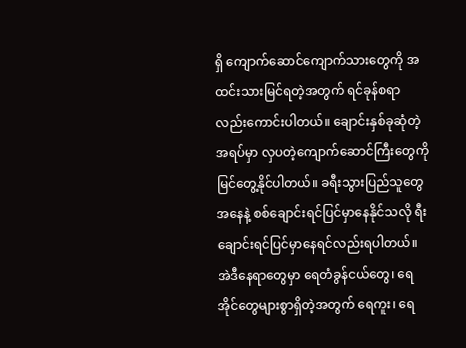ရှိ ကျောက်ဆောင်ကျောက်သားတွေကို အထင်းသားမြင်ရတဲ့အတွက် ရင်ခုန်စရာလည်းကောင်းပါတယ်။ ချောင်းနှစ်ခုဆုံတဲ့အရပ်မှာ လှပတဲ့ကျောက်ဆောင်ကြီးတွေကို မြင်တွေ့နိုင်ပါတယ်။ ခရီးသွားပြည်သူတွေအနေနဲ့ စစ်ချောင်းရင်ပြင်မှာနေနိုင်သလို ရီးချောင်းရင်ပြင်မှာနေရင်လည်းရပါတယ်။ အဲဒီနေရာတွေမှာ ရေတံခွန်ငယ်တွေ၊ ရေအိုင်တွေများစွာရှိတဲ့အတွက် ရေကူး၊ ရေ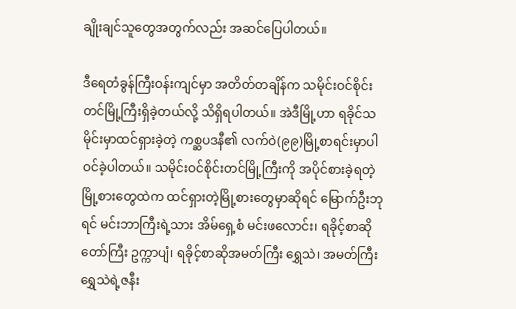ချိုးချင်သူတွေအတွက်လည်း အဆင်ပြေပါတယ်။

ဒီရေတံခွန်ကြီးဝန်းကျင်မှာ အတိတ်တချိန်က သမိုင်းဝင်စိုင်းတင်မြို့ကြီးရှိခဲ့တယ်လို့ သိရှိရပါတယ်။ အဲဒီမြို့ဟာ ရခိုင်သမိုင်းမှာထင်ရှားခဲ့တဲ့ ကစ္ဆပဒနီ၏ လက်ဝဲ(၉၉)မြို့စာရင်းမှာပါဝင်ခဲ့ပါတယ်။ သမိုင်းဝင်စိုင်းတင်မြို့ကြီးကို အပိုင်စားခဲ့ရတဲ့မြို့စားတွေထဲက ထင်ရှားတဲ့မြို့စားတွေမှာဆိုရင် မြောက်ဦးဘုရင် မင်းဘာကြီးရဲ့သား အိမ်ရှေ့စံ မင်းဖလောင်း၊ ရခိုင့်စာဆိုတော်ကြီး ဥက္ကာပျံ၊ ရခိုင့်စာဆိုအမတ်ကြီး ရွှေသဲ၊ အမတ်ကြီး ရွှေသဲရဲ့ဇနီး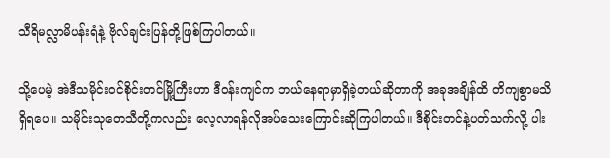သီရိမလ္လာမိပန်းရံနဲ့ ဗိုလ်ချင်းပြန်တို့ဖြစ်ကြပါတယ်။

သို့ပေမဲ့ အဲဒီသမိုင်းဝင်စိုင်းတင်မြို့ကြီးဟာ ဒီဝန်းကျင်က ဘယ်နေရာမှာရှိခဲ့တယ်ဆိုတာကို အခုအချိန်ထိ တိကျစွာမသိရှိရပေ။ သမိုင်းသုတေသီတို့ကလည်း လေ့လာရန်လိုအပ်သေးကြောင်းဆိုကြပါတယ်။ ဒီစိုင်းတင်နဲ့ပတ်သက်လို့ ပါး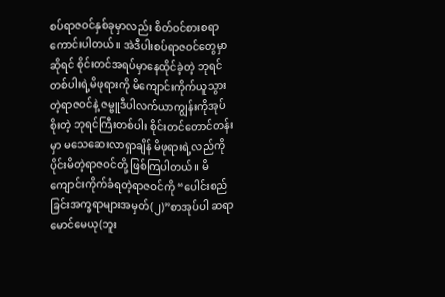စပ်ရာဇဝင်နှစ်ခုမှာလည်း စိတ်ဝင်စားစရာကောင်းပါတယ်။ အဲဒီပါးစပ်ရာဇဝင်တွေမှာဆိုရင် စိုင်းတင်အရပ်မှာနေထိုင်ခဲ့တဲ့ ဘုရင်တစ်ပါးရဲ့မိဖုရားကို မိကျောင်းကိုက်ယူသွားတဲ့ရာဇဝင်နဲ့ ဇမ္ဗူဒီပါလက်ယာကျွန်းကိုအုပ်စိုးတဲ့ ဘုရင်ကြီးတစ်ပါး စိုင်းတင်တောင်တန်းမှာ မသေဆေးလာရှာချိန် မိဖုရားရဲ့လည်ကိုပိုင်းမိတဲ့ရာဇဝင်တို့ ဖြစ်ကြပါတယ်။ မိကျောင်းကိုက်ခံရတဲ့ရာဇဝင်ကို “ပေါင်းစည်ခြင်းအက္ခရာများအမှတ်(၂)”စာအုပ်ပါ ဆရာမောင်မေယု(ဘူး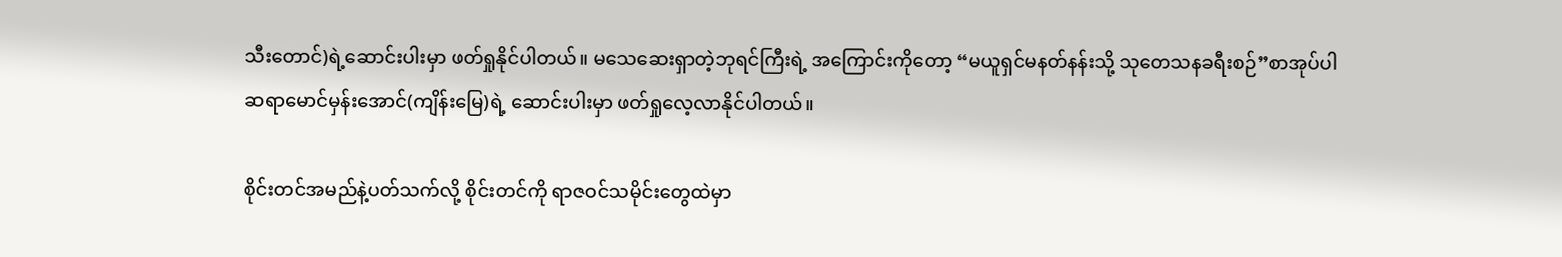သီးတောင်)ရဲ့ဆောင်းပါးမှာ ဖတ်ရှုနိုင်ပါတယ်။ မသေဆေးရှာတဲ့ဘုရင်ကြီးရဲ့ အကြောင်းကိုတော့ “မယူရှင်မနတ်နန်းသို့ သုတေသနခရီးစဉ်”စာအုပ်ပါ ဆရာမောင်မှန်းအောင်(ကျိန်းမြေ)ရဲ့ ဆောင်းပါးမှာ ဖတ်ရှုလေ့လာနိုင်ပါတယ်။

စိုင်းတင်အမည်နဲ့ပတ်သက်လို့ စိုင်းတင်ကို ရာဇဝင်သမိုင်းတွေထဲမှာ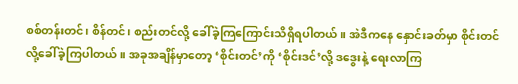စစ်တန်းတင်၊ စိန်တင်၊ စည်းတင်လို့ ခေါ်ခဲ့ကြကြောင်းသိရှိရပါတယ်။ အဲဒီကနေ နှောင်းခတ်မှာ စိုင်းတင်လို့ခေါ်ခဲ့ကြပါတယ်။ အခုအချိန်မှာတော့ ‘စိုင်းတင်’ကို ‘စိုင်းဒင်’လို့ ဒဒွေးနဲ့ ရေးလာကြ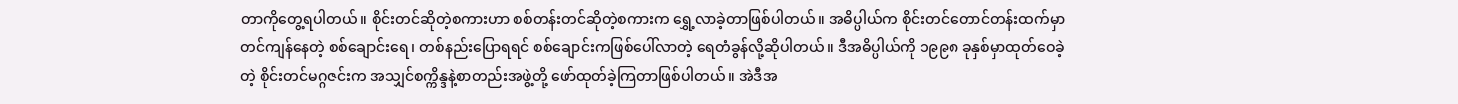တာကိုတွေ့ရပါတယ်။ စိုင်းတင်ဆိုတဲ့စကားဟာ စစ်တန်းတင်ဆိုတဲ့စကားက ရွှေ့လာခဲ့တာဖြစ်ပါတယ်။ အဓိပ္ပါယ်က စိုင်းတင်တောင်တန်းထက်မှာ တင်ကျန်နေတဲ့ စစ်ချောင်းရေ၊ တစ်နည်းပြောရရင် စစ်ချောင်းကဖြစ်ပေါ်လာတဲ့ ရေတံခွန်လို့ဆိုပါတယ်။ ဒီအဓိပ္ပါယ်ကို ၁၉၉၈ ခုနှစ်မှာထုတ်ဝေခဲ့တဲ့ စိုင်းတင်မဂ္ဂဇင်းက အသျှင်စက္ကိန္ဒနဲ့စာတည်းအဖွဲ့တို့ ဖော်ထုတ်ခဲ့ကြတာဖြစ်ပါတယ်။ အဲဒီအ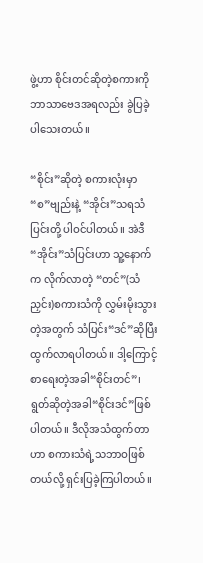ဖွဲ့ဟာ စိုင်းတင်ဆိုတဲ့စကားကို ဘာသာဗေဒအရလည်း ခွဲပြခဲ့ပါသေးတယ်။

“စိုင်း”ဆိုတဲ့ စကားလုံးမှာ “စ”ဗျည်းနဲ့ “အိုင်း”သရသံပြင်းတို့ ပါဝင်ပါတယ်။ အဲဒီ “အိုင်း”သံပြင်းဟာ သူ့နောက်က လိုက်လာတဲ့ “တင်”(သံညှင်း)စကားသံကို လွှမ်းမိုးသွားတဲ့အတွက် သံပြင်း“ဒင်”ဆိုပြီး ထွက်လာရပါတယ်။ ဒါ့ကြောင့် စာရေးတဲ့အခါ“စိုင်းတင်”၊ ရွတ်ဆိုတဲ့အခါ“စိုင်းဒင်”ဖြစ်ပါတယ်။ ဒီလိုအသံထွက်တာဟာ စကားသံရဲ့သဘာဝဖြစ်တယ်လို့ ရှင်းပြခဲ့ကြပါတယ်။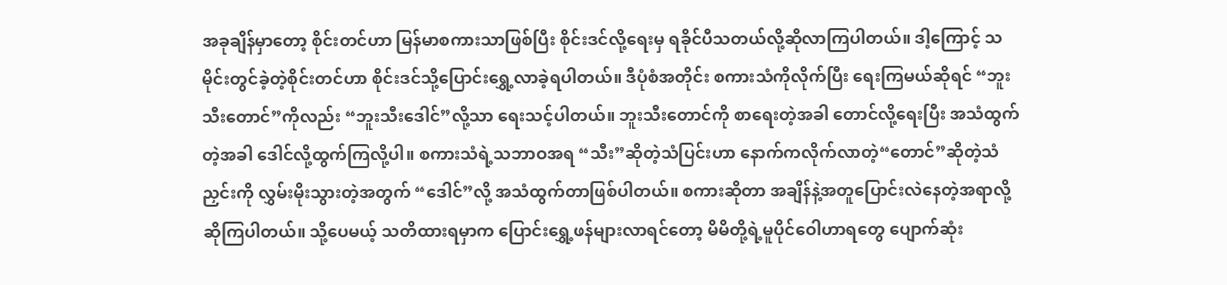အခုချိန်မှာတော့ စိုင်းတင်ဟာ မြန်မာစကားသာဖြစ်ပြီး စိုင်းဒင်လို့ရေးမှ ရခိုင်ပီသတယ်လို့ဆိုလာကြပါတယ်။ ဒါ့ကြောင့် သမိုင်းတွင်ခဲ့တဲ့စိုင်းတင်ဟာ စိုင်းဒင်သို့ပြောင်းရွှေ့လာခဲ့ရပါတယ်။ ဒီပုံစံအတိုင်း စကားသံကိုလိုက်ပြီး ရေးကြမယ်ဆိုရင် “ဘူးသီးတောင်”ကိုလည်း “ဘူးသီးဒေါင်”လို့သာ ရေးသင့်ပါတယ်။ ဘူးသီးတောင်ကို စာရေးတဲ့အခါ တောင်လို့ရေးပြီး အသံထွက်တဲ့အခါ ဒေါင်လို့ထွက်ကြလို့ပါ။ စကားသံရဲ့သဘာဝအရ “သီး”ဆိုတဲ့သံပြင်းဟာ နောက်ကလိုက်လာတဲ့“တောင်”ဆိုတဲ့သံညှင်းကို လွှမ်းမိုးသွားတဲ့အတွက် “ဒေါင်”လို့ အသံထွက်တာဖြစ်ပါတယ်။ စကားဆိုတာ အချိန်နဲ့အတူပြောင်းလဲနေတဲ့အရာလို့ ဆိုကြပါတယ်။ သို့ပေမယ့် သတိထားရမှာက ပြောင်းရွှေ့ဖန်များလာရင်တော့ မိမိတို့ရဲ့မူပိုင်ဝေါဟာရတွေ ပျောက်ဆုံး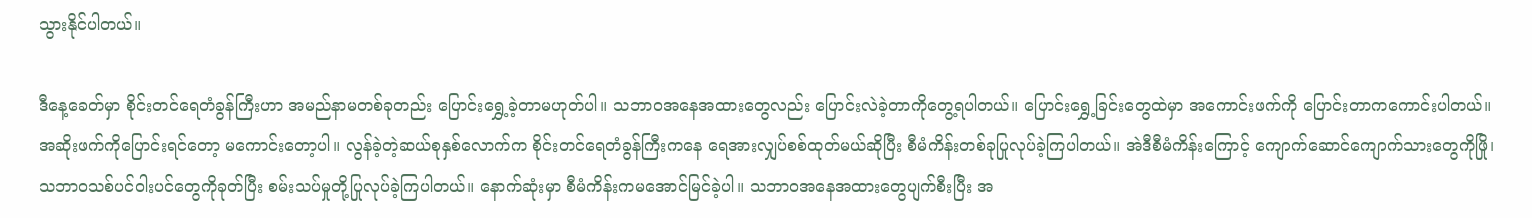သွားနိုင်ပါတယ်။

ဒီနေ့ခေတ်မှာ စိုင်းတင်ရေတံခွန်ကြီးဟာ အမည်နာမတစ်ခုတည်း ပြောင်းရွှေ့ခဲ့တာမဟုတ်ပါ။ သဘာဝအနေအထားတွေလည်း ပြောင်းလဲခဲ့တာကိုတွေ့ရပါတယ်။ ပြောင်းရွှေ့ခြင်းတွေထဲမှာ အကောင်းဖက်ကို ပြောင်းတာကကောင်းပါတယ်။ အဆိုးဖက်ကိုပြောင်းရင်တော့ မကောင်းတော့ပါ။ လွန်ခဲ့တဲ့ဆယ်စုနှစ်လောက်က စိုင်းတင်ရေတံခွန်ကြီးကနေ ရေအားလျှပ်စစ်ထုတ်မယ်ဆိုပြီး စီမံကိန်းတစ်ခုပြုလုပ်ခဲ့ကြပါတယ်။ အဲဒီစီမံကိန်းကြောင့် ကျောက်ဆောင်ကျောက်သားတွေကိုဖြို၊ သဘာဝသစ်ပင်ဝါးပင်တွေကိုခုတ်ပြီး စမ်းသပ်မှုတို့ပြုလုပ်ခဲ့ကြပါတယ်။ နောက်ဆုံးမှာ စီမံကိန်းကမအောင်မြင်ခဲ့ပါ။ သဘာဝအနေအထားတွေပျက်စီးပြီး အ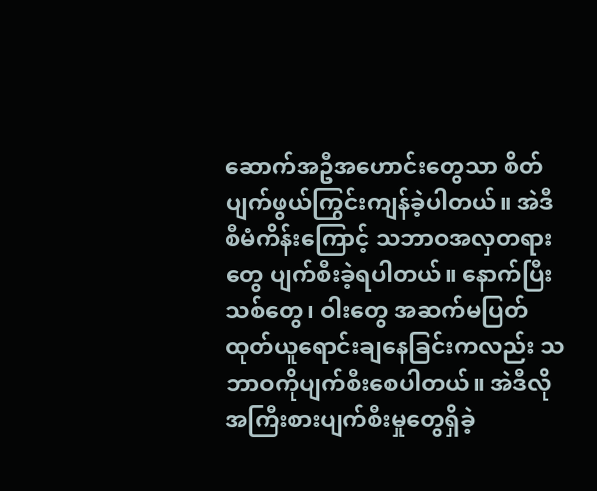ဆောက်အဦအဟောင်းတွေသာ စိတ်ပျက်ဖွယ်ကြွင်းကျန်ခဲ့ပါတယ်။ အဲဒီစီမံကိန်းကြောင့် သဘာဝအလှတရားတွေ ပျက်စီးခဲ့ရပါတယ်။ နောက်ပြီး သစ်တွေ၊ ဝါးတွေ အဆက်မပြတ်ထုတ်ယူရောင်းချနေခြင်းကလည်း သဘာဝကိုပျက်စီးစေပါတယ်။ အဲဒီလို အကြီးစားပျက်စီးမှုတွေရှိခဲ့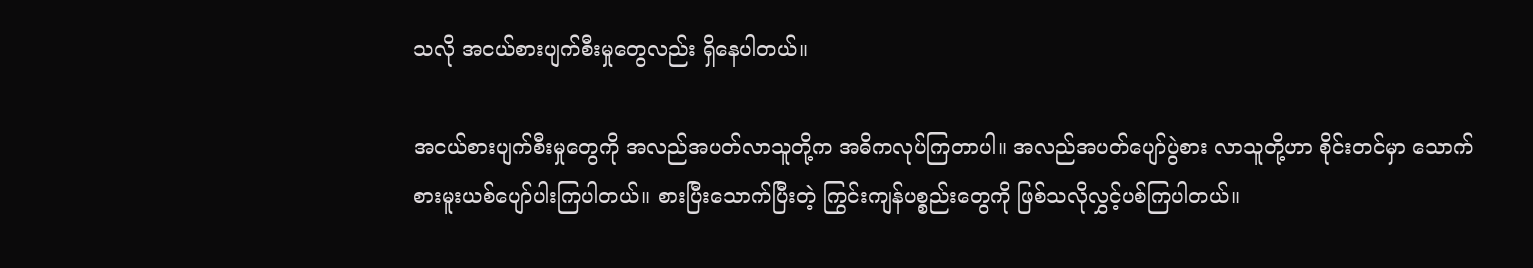သလို အငယ်စားပျက်စီးမှုတွေလည်း ရှိနေပါတယ်။

အငယ်စားပျက်စီးမှုတွေကို အလည်အပတ်လာသူတို့က အဓိကလုပ်ကြတာပါ။ အလည်အပတ်ပျော်ပွဲစား လာသူတို့ဟာ စိုင်းတင်မှာ သောက်စားမူးယစ်ပျော်ပါးကြပါတယ်။ စားပြီးသောက်ပြီးတဲ့ ကြွင်းကျန်ပစ္စည်းတွေကို ဖြစ်သလိုလွှင့်ပစ်ကြပါတယ်။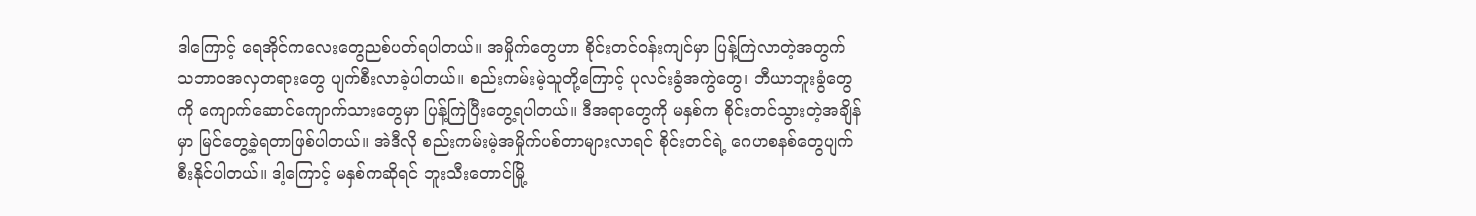ဒါကြောင့် ရေအိုင်ကလေးတွေညစ်ပတ်ရပါတယ်။ အမှိုက်တွေဟာ စိုင်းတင်ဝန်းကျင်မှာ ပြန့်ကြဲလာတဲ့အတွက် သဘာဝအလှတရားတွေ ပျက်စီးလာခဲ့ပါတယ်။ စည်းကမ်းမဲ့သူတို့ကြောင့် ပုလင်းခွံအကွဲတွေ၊ ဘီယာဘူးခွံတွေကို ကျောက်ဆောင်ကျောက်သားတွေမှာ ပြန့်ကြဲပြီးတွေ့ရပါတယ်။ ဒီအရာတွေကို မနှစ်က စိုင်းတင်သွားတဲ့အချိန်မှာ မြင်တွေ့ခဲ့ရတာဖြစ်ပါတယ်။ အဲဒီလို စည်းကမ်းမဲ့အမှိုက်ပစ်တာများလာရင် စိုင်းတင်ရဲ့ ဂေဟစနစ်တွေပျက်စီးနိုင်ပါတယ်။ ဒါ့ကြောင့် မနှစ်ကဆိုရင် ဘူးသီးတောင်မြို့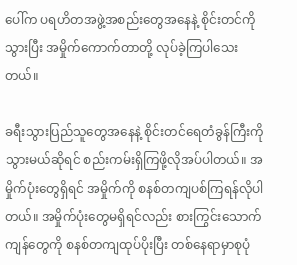ပေါ်က ပရဟိတအဖွဲ့အစည်းတွေအနေနဲ့ စိုင်းတင်ကိုသွားပြီး အမှိုက်ကောက်တာတို့ လုပ်ခဲ့ကြပါသေးတယ်။

ခရီးသွားပြည်သူတွေအနေနဲ့ စိုင်းတင်ရေတံခွန်ကြီးကိုသွားမယ်ဆိုရင် စည်းကမ်းရှိကြဖို့လိုအပ်ပါတယ်။ အမှိုက်ပုံးတွေရှိရင် အမှိုက်ကို စနစ်တကျပစ်ကြရန်လိုပါတယ်။ အမှိုက်ပုံးတွေမရှိရင်လည်း စားကြွင်းသောက်ကျန်တွေကို စနစ်တကျထုပ်ပိုးပြီး တစ်နေရာမှာစုပုံ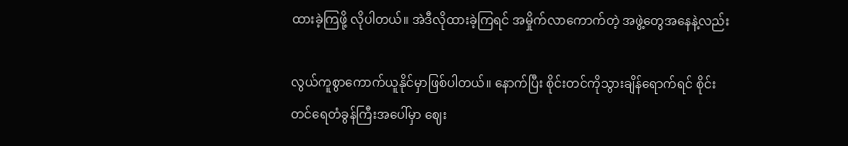ထားခဲ့ကြဖို့ လိုပါတယ်။ အဲဒီလိုထားခဲ့ကြရင် အမှိုက်လာကောက်တဲ့ အဖွဲ့တွေအနေနဲ့လည်း

လွယ်ကူစွာကောက်ယူနိုင်မှာဖြစ်ပါတယ်။ နောက်ပြီး စိုင်းတင်ကိုသွားချိန်ရောက်ရင် စိုင်းတင်ရေတံခွန်ကြီးအပေါ်မှာ ဈေး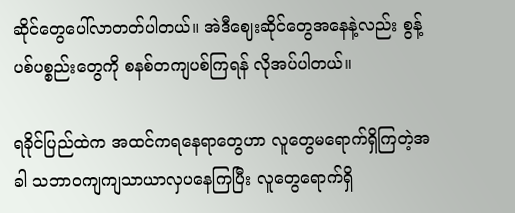ဆိုင်တွေပေါ်လာတတ်ပါတယ်။ အဲဒီဈေးဆိုင်တွေအနေနဲ့လည်း စွန့်ပစ်ပစ္စည်းတွေကို စနစ်တကျပစ်ကြရန် လိုအပ်ပါတယ်။

ရခိုင်ပြည်ထဲက အထင်ကရနေရာတွေဟာ လူတွေမရောက်ရှိကြတဲ့အခါ သဘာဝကျကျသာယာလှပနေကြပြီး လူတွေရောက်ရှိ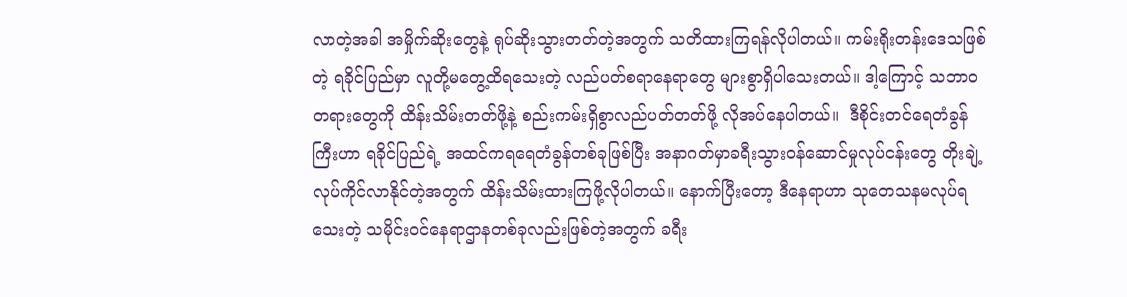လာတဲ့အခါ အမှိုက်ဆိုးတွေနဲ့ ရုပ်ဆိုးသွားတတ်တဲ့အတွက် သတိထားကြရန်လိုပါတယ်။ ကမ်းရိုးတန်းဒေသဖြစ်တဲ့ ရခိုင်ပြည်မှာ လူတို့မတွေ့ထိရသေးတဲ့ လည်ပတ်စရာနေရာတွေ များစွာရှိပါသေးတယ်။ ဒါ့ကြောင့် သဘာဝတရားတွေကို ထိန်းသိမ်းတတ်ဖို့နဲ့ စည်းကမ်းရှိစွာလည်ပတ်တတ်ဖို့ လိုအပ်နေပါတယ်။  ဒီစိုင်းတင်ရေတံခွန်ကြီးဟာ ရခိုင်ပြည်ရဲ့ အထင်ကရရေတံခွန်တစ်ခုဖြစ်ပြီး အနာဂတ်မှာခရီးသွားဝန်ဆောင်မှုလုပ်ငန်းတွေ တိုးချဲ့လုပ်ကိုင်လာနိုင်တဲ့အတွက် ထိန်းသိမ်းထားကြဖို့လိုပါတယ်။ နောက်ပြီးတော့ ဒီနေရာဟာ သုတေသနမလုပ်ရသေးတဲ့ သမိုင်းဝင်နေရာဌာနတစ်ခုလည်းဖြစ်တဲ့အတွက် ခရီး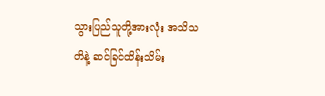သွားပြည်သူတို့အားလုံး အသိသတိနဲ့ ဆင်ခြင်ထိန်းသိမ်း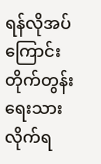ရန်လိုအပ်ကြောင်း တိုက်တွန်းရေးသားလိုက်ရ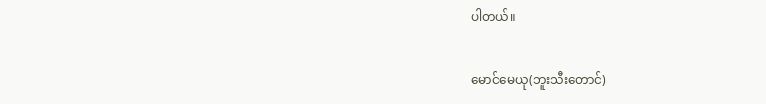ပါတယ်။

မောင်မေယု(ဘူးသီးတောင်)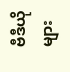ဗီဒီယိုများ